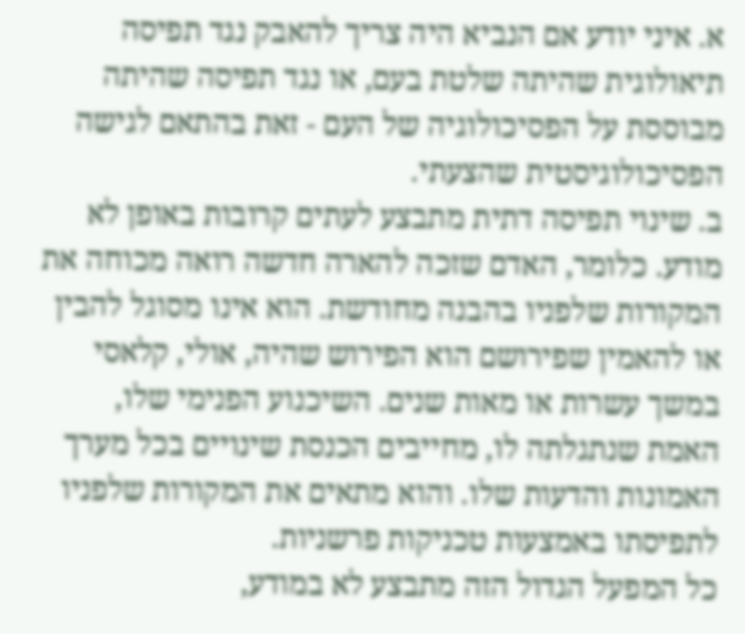א. איני יודע אם הנביא היה צריך להאבק נגד תפיסה תיאולוגית שהיתה שלטת בעם, או נגד תפיסה שהיתה מבוססת על הפסיכולוגיה של העם - זאת בהתאם לגישה הפסיכולוגיסטית שהצעתי.
ב. שינוי תפיסה דתית מתבצע לעתים קרובות באופן לא מודע. כלומר, האדם שזכה להארה חדשה רואה מכוחה את המקורות שלפניו בהבנה מחודשת. הוא אינו מסוגל להבין או להאמין שפירושם הוא הפירוש שהיה, אולי, קלאסי במשך עשרות או מאות שנים. השיכנוע הפנימי שלו, האמת שנתגלתה לו, מחייבים הכנסת שינויים בכל מערך האמונות והדעות שלו. והוא מתאים את המקורות שלפניו לתפיסתו באמצעות טכניקות פרשניות.
כל המפעל הגדול הזה מתבצע לא במודע,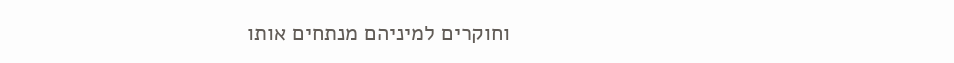וחוקרים למיניהם מנתחים אותו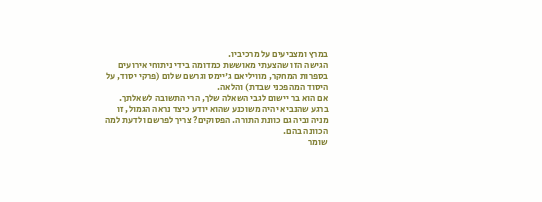במרץ ומצביעים על מרכיביו.
הגישה הזו שהצעתי מאוששת כמדומה בידי ניתוחי אירועים בספרות המחקר, מוויליאם ג'יימס וגרשם שלום (פרקי יסוד, על היסוד המהפכני שבדת) והלאה.
אם הוא בר יישום לגבי השאלה שלך, הרי התשובה לשאלתך. ברגע שהנביא יהיה משוכנע שהוא יודע כיצד נראה הגמול, זו מניה וביה גם כוונת התורה. הפסוקים? צריך לפרשם ולדעת למה הכוונה בהם.
שומר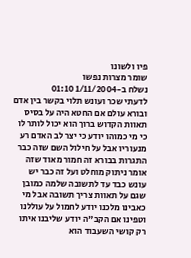פיו ולשונו
שומר מצרות נפשו
נשלח ב-1/11/2004 01:10
לדעתי שכר ועונש תלוי בקשר בין אדם ובורא עולם אם החטא היה על בסיס תאוות הקדוש ברוך הוא יכול לותר לו כי מי כמוהו יודע כי יצר לב האדם רע מנעוריו אבל על חילול השם שזה כבר התגרות בבורא זה חמור מאוד שזה אומר ניתוק מוחלט ועל זה כבר יש עונש כבד עד לתשובה שלמה כמובן שגם על תאוות צריך תשובה אבל מי כאבינו מלכנו יודע לחמול על עוללנו וטפינו אם הקב"ה יודע שליבנו איתו רק קושי השעבוד הוא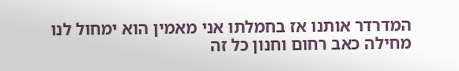המדרדר אותנו אז בחמלתו אני מאמין הוא ימחול לנו מחילה כאב רחום וחנון כל זה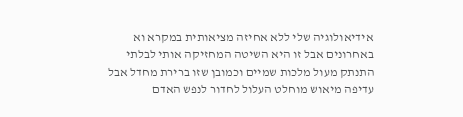אידיאולוגיה שלי ללא אחיזה מציאותית במקרא וא באחרונים אבל זו היא השיטה המחזיקה אותי לבלתי התנתק מעול מלכות שמיים וכמובן שזו ברירת מחדל אבל עדיפה מיאוש מוחלט העלול לחדור לנפש האדם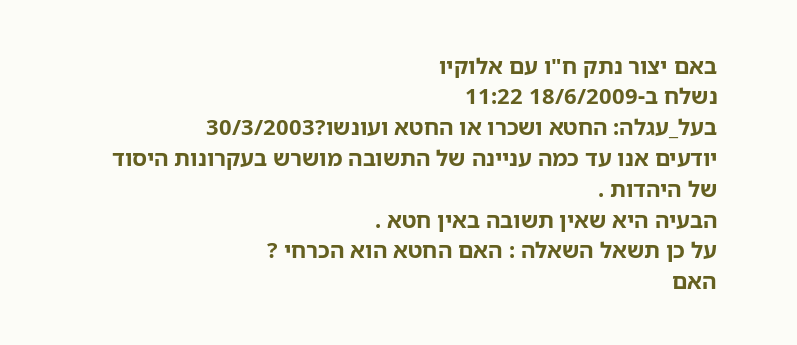באם יצור נתק ח"ו עם אלוקיו
נשלח ב-18/6/2009 11:22
בעל_עגלה: החטא ושכרו או החטא ועונשו?30/3/2003
יודעים אנו עד כמה עניינה של התשובה מושרש בעקרונות היסוד של היהדות .
הבעיה היא שאין תשובה באין חטא .
על כן תשאל השאלה : האם החטא הוא הכרחי ?
האם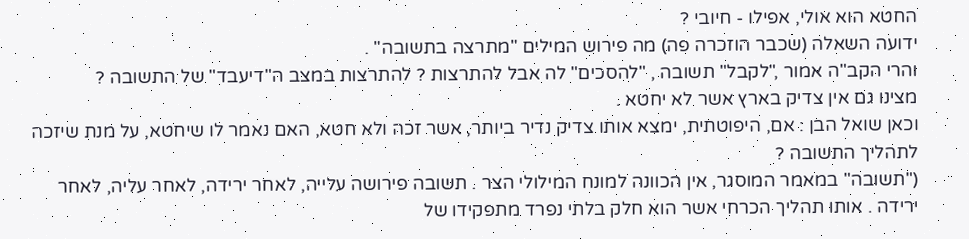החטא הוא אולי, אפילו - חיובי ?
ידועה השאלה (שכבר הוזכרה פה) מה פירוש המילים "מתרצה בתשובה" .
והרי הקב"ה אמור ,"לקבל" תשובה , "להסכים" לה אבל להתרצות ? להתרצות במצב ה"דיעבד" של התשובה ?
מצינו גם אין צדיק בארץ אשר לא יחטא .
וכאן שואל הבן : אם, היפוטתית, ימצא אותו צדיק נדיר ביותר, אשר זכה ולא חטא, האם נאמר לו שיחטא, על מנת שיזכה לתהליך התשובה ?
("תשובה" במאמר המוסגר, אין הכוונה למונח המילולי הצר . תשובה פירושה עלייה, לאחר ירידה, לאחר עליה, לאחר ירידה . אותו תהליך הכרחי אשר הוא חלק בלתי נפרד מתפקידו של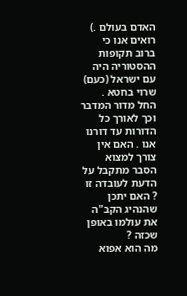האדם בעולם .)
רואים אנו כי ברוב תקופות ההסטוריה היה עם ישראל (כעם) שרוי בחטא . החל מדור המדבר וכך לאורך כל הדורות עד דורנו אנו . האם אין צורך למצוא הסבר מתקבל על הדעת לעובדה זו ? האם יתכן שהנהיג הקב"ה את עולמו באופן שכזה ?
מה הוא אפוא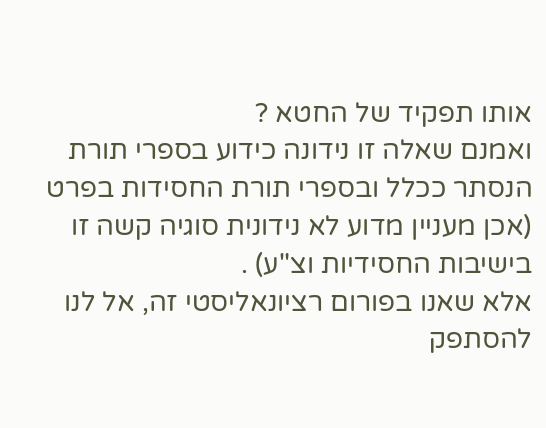אותו תפקיד של החטא ?
ואמנם שאלה זו נידונה כידוע בספרי תורת הנסתר ככלל ובספרי תורת החסידות בפרט (אכן מעניין מדוע לא נידונית סוגיה קשה זו בישיבות החסידיות וצ"ע) .
אלא שאנו בפורום רציונאליסטי זה, אל לנו להסתפק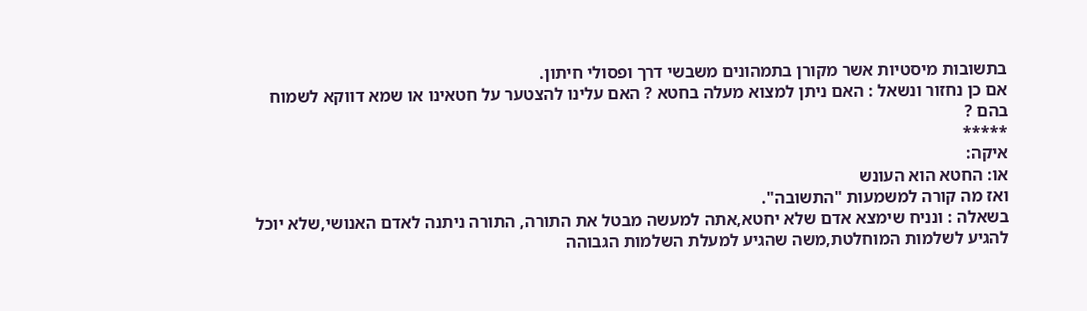בתשובות מיסטיות אשר מקורן בתמהונים משבשי דרך ופסולי חיתון.
אם כן נחזור ונשאל : האם ניתן למצוא מעלה בחטא ? האם עלינו להצטער על חטאינו או שמא דווקא לשמוח בהם ?
*****
איקה:
או: החטא הוא העונש
ואז מה קורה למשמעות "התשובה".
בשאלה : ונניח שימצא אדם שלא יחטא,אתה למעשה מבטל את התורה, התורה ניתנה לאדם האנושי,שלא יוכל להגיע לשלמות המוחלטת,משה שהגיע למעלת השלמות הגבוהה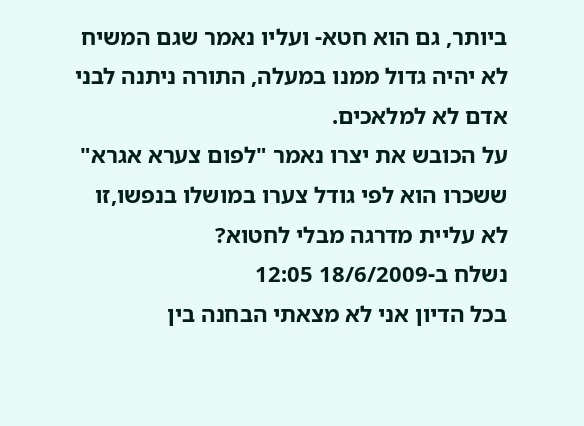ביותר, גם הוא חטא- ועליו נאמר שגם המשיח לא יהיה גדול ממנו במעלה, התורה ניתנה לבני אדם לא למלאכים.
על הכובש את יצרו נאמר "לפום צערא אגרא" ששכרו הוא לפי גודל צערו במושלו בנפשו,זו לא עליית מדרגה מבלי לחטוא?
נשלח ב-18/6/2009 12:05
בכל הדיון אני לא מצאתי הבחנה בין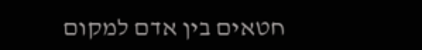חטאים בין אדם למקום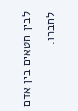לבין חטאים בין אדם לחברו.